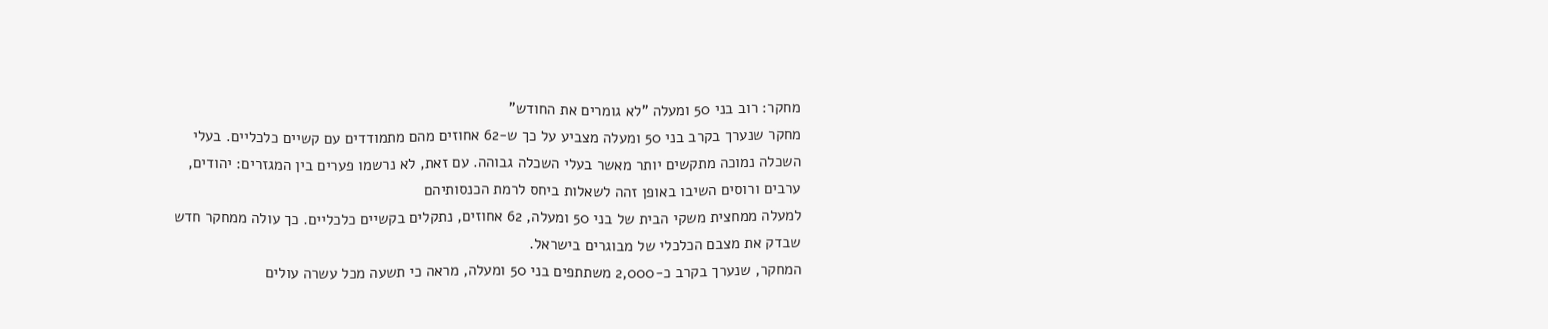מחקר: רוב בני 50 ומעלה "לא גומרים את החודש"
מחקר שנערך בקרב בני 50 ומעלה מצביע על כך ש-62 אחוזים מהם מתמודדים עם קשיים כלכליים. בעלי השכלה נמוכה מתקשים יותר מאשר בעלי השכלה גבוהה. עם זאת, לא נרשמו פערים בין המגזרים: יהודים, ערבים ורוסים השיבו באופן זהה לשאלות ביחס לרמת הכנסותיהם
למעלה ממחצית משקי הבית של בני 50 ומעלה, 62 אחוזים, נתקלים בקשיים כלכליים. כך עולה ממחקר חדש שבדק את מצבם הכלכלי של מבוגרים בישראל.
המחקר, שנערך בקרב כ-2,000 משתתפים בני 50 ומעלה, מראה כי תשעה מכל עשרה עולים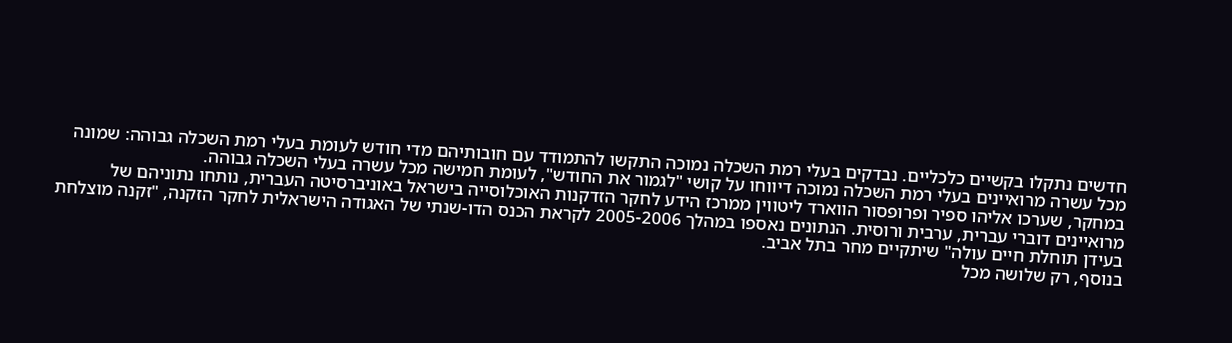חדשים נתקלו בקשיים כלכליים. נבדקים בעלי רמת השכלה נמוכה התקשו להתמודד עם חובותיהם מדי חודש לעומת בעלי רמת השכלה גבוהה: שמונה מכל עשרה מרואיינים בעלי רמת השכלה נמוכה דיווחו על קושי "לגמור את החודש", לעומת חמישה מכל עשרה בעלי השכלה גבוהה.
במחקר, שערכו אליהו ספיר ופרופסור הווארד ליטווין ממרכז הידע לחקר הזדקנות האוכלוסייה בישראל באוניברסיטה העברית, נותחו נתוניהם של מרואיינים דוברי עברית, ערבית ורוסית. הנתונים נאספו במהלך 2005-2006 לקראת הכנס הדו-שנתי של האגודה הישראלית לחקר הזקנה, "זקנה מוצלחת בעידן תוחלת חיים עולה" שיתקיים מחר בתל אביב.
בנוסף, רק שלושה מכל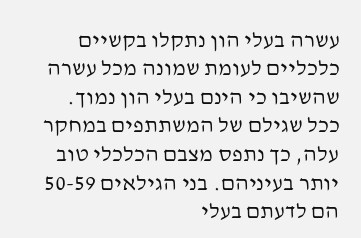עשרה בעלי הון נתקלו בקשיים כלכליים לעומת שמונה מכל עשרה שהשיבו כי הינם בעלי הון נמוך. ככל שגילם של המשתתפים במחקר עלה, כך נתפס מצבם הכלכלי טוב יותר בעיניהם. בני הגילאים 50-59 הם לדעתם בעלי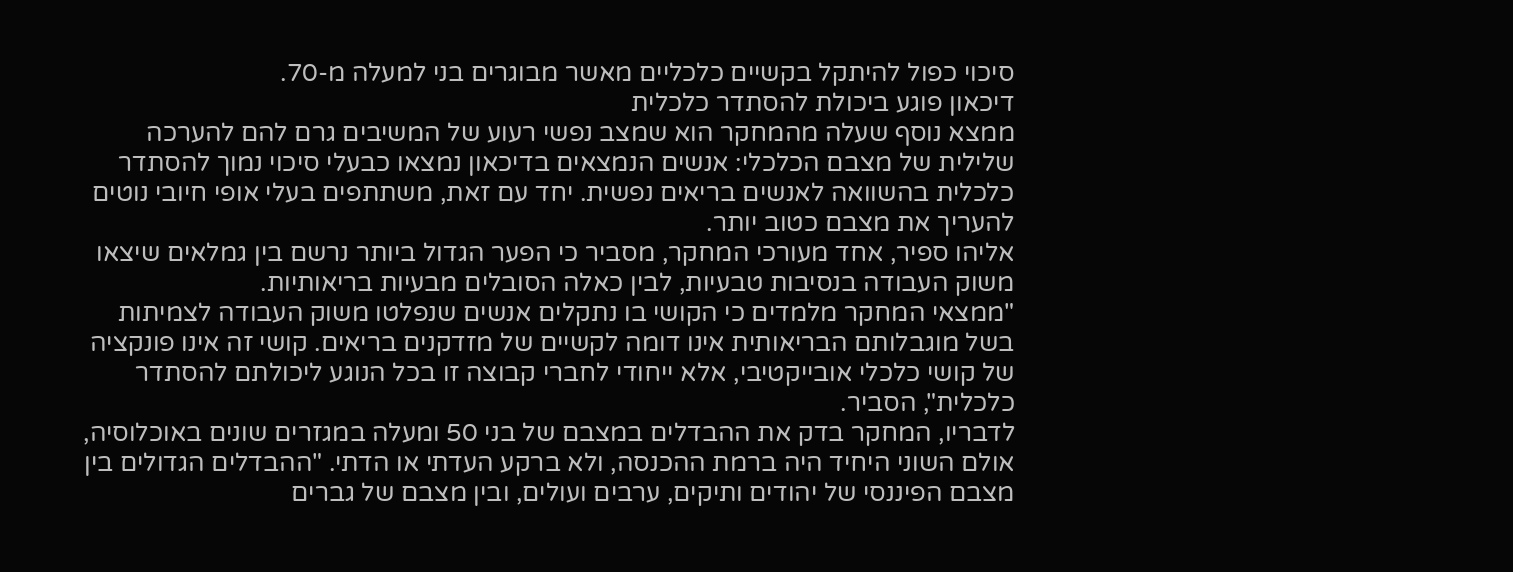סיכוי כפול להיתקל בקשיים כלכליים מאשר מבוגרים בני למעלה מ-70.
דיכאון פוגע ביכולת להסתדר כלכלית
ממצא נוסף שעלה מהמחקר הוא שמצב נפשי רעוע של המשיבים גרם להם להערכה שלילית של מצבם הכלכלי: אנשים הנמצאים בדיכאון נמצאו כבעלי סיכוי נמוך להסתדר כלכלית בהשוואה לאנשים בריאים נפשית. יחד עם זאת, משתתפים בעלי אופי חיובי נוטים להעריך את מצבם כטוב יותר.
אליהו ספיר, אחד מעורכי המחקר, מסביר כי הפער הגדול ביותר נרשם בין גמלאים שיצאו משוק העבודה בנסיבות טבעיות, לבין כאלה הסובלים מבעיות בריאותיות.
"ממצאי המחקר מלמדים כי הקושי בו נתקלים אנשים שנפלטו משוק העבודה לצמיתות בשל מוגבלותם הבריאותית אינו דומה לקשיים של מזדקנים בריאים. קושי זה אינו פונקציה של קושי כלכלי אובייקטיבי, אלא ייחודי לחברי קבוצה זו בכל הנוגע ליכולתם להסתדר כלכלית", הסביר.
לדבריו, המחקר בדק את ההבדלים במצבם של בני 50 ומעלה במגזרים שונים באוכלוסיה, אולם השוני היחיד היה ברמת ההכנסה, ולא ברקע העדתי או הדתי. "ההבדלים הגדולים בין מצבם הפיננסי של יהודים ותיקים, ערבים ועולים, ובין מצבם של גברים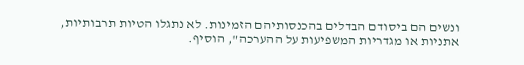ונשים הם ביסודם הבדלים בהכנסותיהם הזמינות. לא נתגלו הטיות תרבותיות, אתניות או מגדריות המשפיעות על ההערכה", הוסיף.